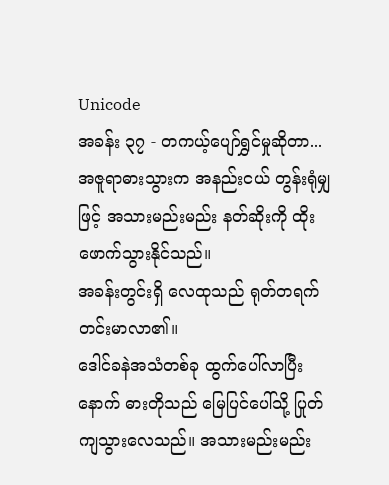Unicode
အခန်း ၃၇ - တကယ့်ပျော်ရွှင်မှုဆိုတာ...
အဇူရာဓားသွားက အနည်းငယ် တွန်းရုံမျှဖြင့် အသားမည်းမည်း နတ်ဆိုးကို ထိုးဖောက်သွားနိုင်သည်။
အခန်းတွင်းရှိ လေထုသည် ရုတ်တရက် တင်းမာလာ၏။
ဒေါင်ခနဲအသံတစ်ခု ထွက်ပေါ်လာပြီးနောက် ဓားတိုသည် မြေပြင်ပေါ်သို့ ပြုတ်ကျသွားလေသည်။ အသားမည်းမည်း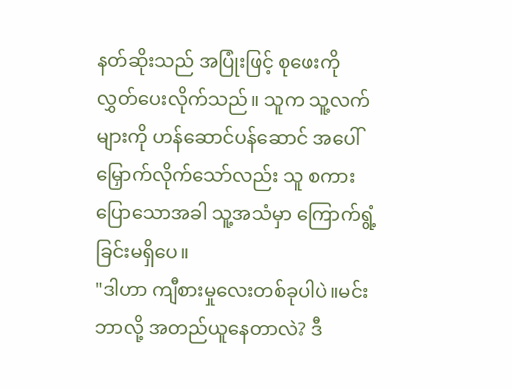နတ်ဆိုးသည် အပြုံးဖြင့် စုဖေးကို လွှတ်ပေးလိုက်သည်။ သူက သူ့လက်များကို ဟန်ဆောင်ပန်ဆောင် အပေါ်မြှောက်လိုက်သော်လည်း သူ စကားပြောသောအခါ သူ့အသံမှာ ကြောက်ရွံ့ခြင်းမရှိပေ။
"ဒါဟာ ကျီစားမှုလေးတစ်ခုပါပဲ။မင်း ဘာလို့ အတည်ယူနေတာလဲ? ဒီ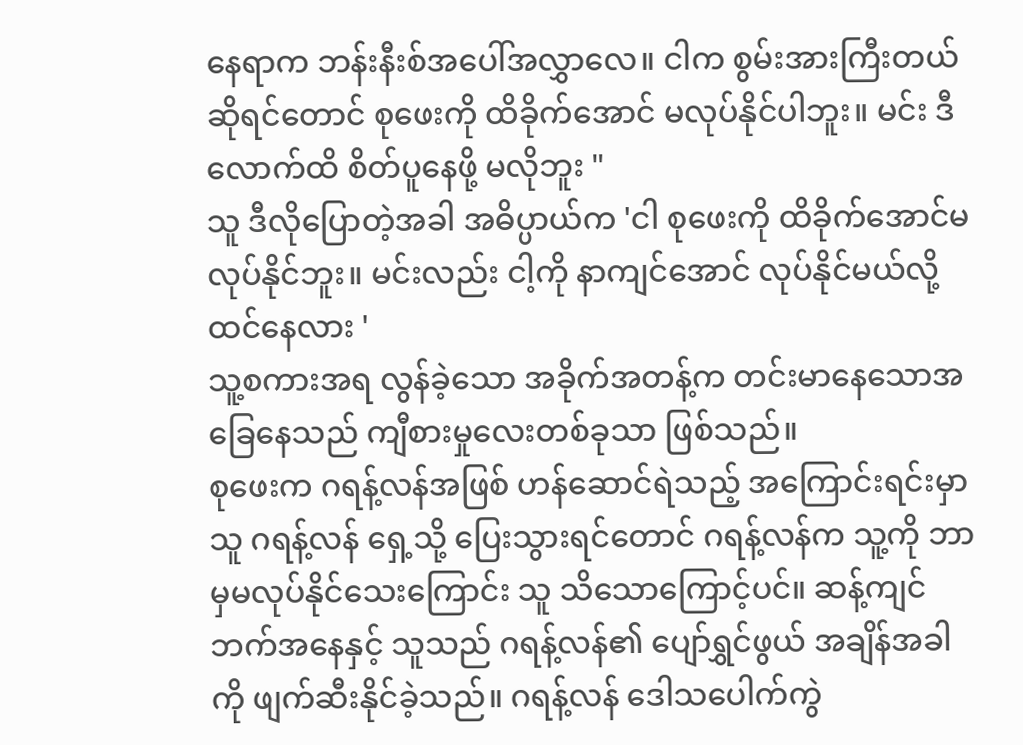နေရာက ဘန်းနီးစ်အပေါ်အလွှာလေ။ ငါက စွမ်းအားကြီးတယ်ဆိုရင်တောင် စုဖေးကို ထိခိုက်အောင် မလုပ်နိုင်ပါဘူး။ မင်း ဒီလောက်ထိ စိတ်ပူနေဖို့ မလိုဘူး "
သူ ဒီလိုပြောတဲ့အခါ အဓိပ္ပာယ်က 'ငါ စုဖေးကို ထိခိုက်အောင်မလုပ်နိုင်ဘူး။ မင်းလည်း ငါ့ကို နာကျင်အောင် လုပ်နိုင်မယ်လို့ ထင်နေလား '
သူ့စကားအရ လွန်ခဲ့သော အခိုက်အတန့်က တင်းမာနေသောအခြေနေသည် ကျီစားမှုလေးတစ်ခုသာ ဖြစ်သည်။
စုဖေးက ဂရန့်လန်အဖြစ် ဟန်ဆောင်ရဲသည့် အကြောင်းရင်းမှာ သူ ဂရန့်လန် ရှေ့သို့ ပြေးသွားရင်တောင် ဂရန့်လန်က သူ့ကို ဘာမှမလုပ်နိုင်သေးကြောင်း သူ သိသောကြောင့်ပင်။ ဆန့်ကျင်ဘက်အနေနှင့် သူသည် ဂရန့်လန်၏ ပျော်ရွှင်ဖွယ် အချိန်အခါကို ဖျက်ဆီးနိုင်ခဲ့သည်။ ဂရန့်လန် ဒေါသပေါက်ကွဲ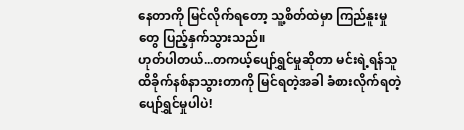နေတာကို မြင်လိုက်ရတော့ သူ့စိတ်ထဲမှာ ကြည်နူးမှုတွေ ပြည့်နှက်သွားသည်။
ဟုတ်ပါတယ်...တကယ့်ပျော်ရွှင်မှုဆိုတာ မင်းရဲ့ရန်သူ ထိခိုက်နစ်နာသွားတာကို မြင်ရတဲ့အခါ ခံစားလိုက်ရတဲ့ ပျော်ရွှင်မှုပါပဲ!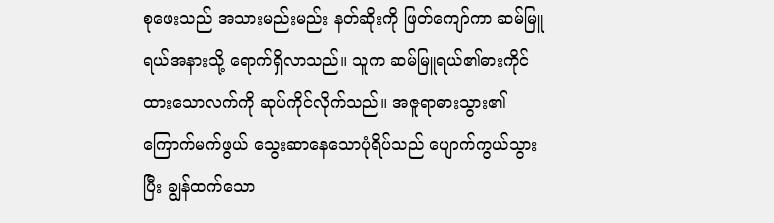စုဖေးသည် အသားမည်းမည်း နတ်ဆိုးကို ဖြတ်ကျော်ကာ ဆမ်မြူရယ်အနားသို့ ရောက်ရှိလာသည်။ သူက ဆမ်မြူရယ်၏ဓားကိုင်ထားသောလက်ကို ဆုပ်ကိုင်လိုက်သည်။ အဇူရာဓားသွား၏ ကြောက်မက်ဖွယ် သွေးဆာနေသောပုံရိပ်သည် ပျောက်ကွယ်သွားပြီး ချွန်ထက်သော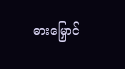ဓားမြှောင်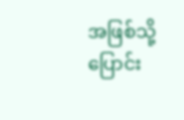အဖြစ်သို့ ပြောင်း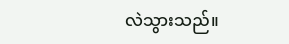လဲသွားသည်။